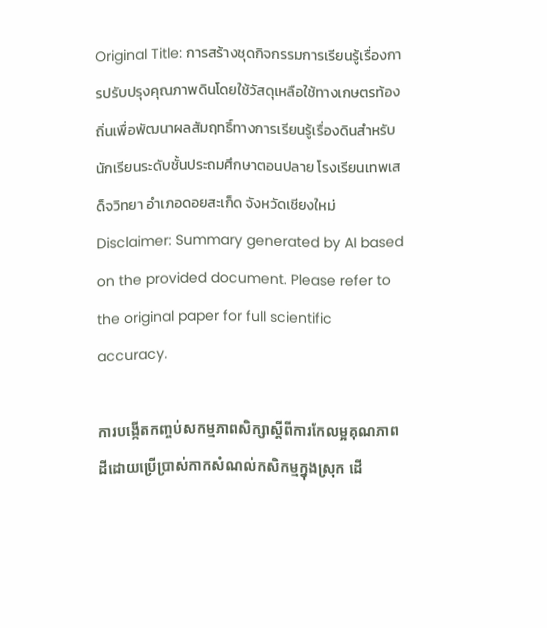Original Title: การสร้างชุดกิจกรรมการเรียนรู้เรื่องการปรับปรุงคุณภาพดินโดยใช้วัสดุเหลือใช้ทางเกษตรท้องถิ่นเพื่อพัฒนาผลสัมฤทธิ์ทางการเรียนรู้เรื่องดินสำหรับนักเรียนระดับชั้นประถมศึกษาตอนปลาย โรงเรียนเทพเสด็จวิทยา อำเภอดอยสะเก็ด จังหวัดเชียงใหม่
Disclaimer: Summary generated by AI based on the provided document. Please refer to the original paper for full scientific accuracy.

ការបង្កើតកញ្ចប់សកម្មភាពសិក្សាស្ដីពីការកែលម្អគុណភាពដីដោយប្រើប្រាស់កាកសំណល់កសិកម្មក្នុងស្រុក ដើ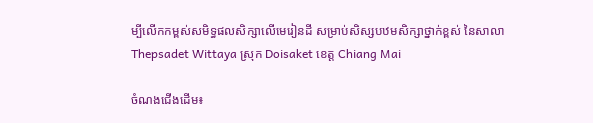ម្បីលើកកម្ពស់សមិទ្ធផលសិក្សាលើមេរៀនដី សម្រាប់សិស្សបឋមសិក្សាថ្នាក់ខ្ពស់ នៃសាលា Thepsadet Wittaya ស្រុក Doisaket ខេត្ត Chiang Mai

ចំណងជើងដើម៖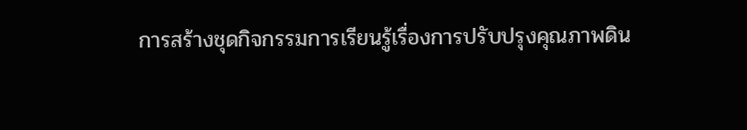การสร้างชุดกิจกรรมการเรียนรู้เรื่องการปรับปรุงคุณภาพดิน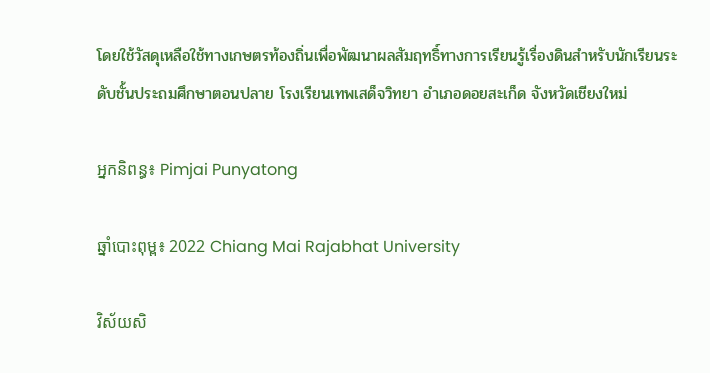โดยใช้วัสดุเหลือใช้ทางเกษตรท้องถิ่นเพื่อพัฒนาผลสัมฤทธิ์ทางการเรียนรู้เรื่องดินสำหรับนักเรียนระดับชั้นประถมศึกษาตอนปลาย โรงเรียนเทพเสด็จวิทยา อำเภอดอยสะเก็ด จังหวัดเชียงใหม่

អ្នកនិពន្ធ៖ Pimjai Punyatong

ឆ្នាំបោះពុម្ព៖ 2022 Chiang Mai Rajabhat University

វិស័យសិ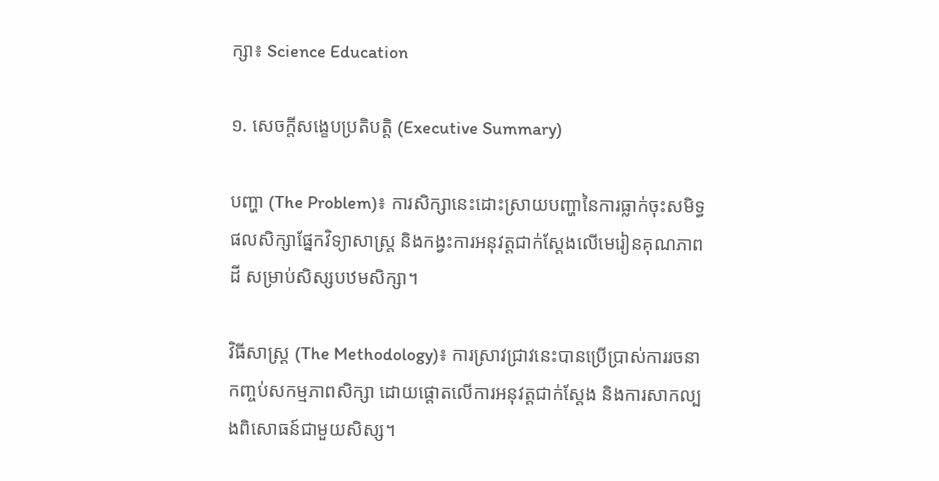ក្សា៖ Science Education

១. សេចក្តីសង្ខេបប្រតិបត្តិ (Executive Summary)

បញ្ហា (The Problem)៖ ការសិក្សានេះដោះស្រាយបញ្ហានៃការធ្លាក់ចុះសមិទ្ធផលសិក្សាផ្នែកវិទ្យាសាស្ត្រ និងកង្វះការអនុវត្តជាក់ស្ដែងលើមេរៀនគុណភាពដី សម្រាប់សិស្សបឋមសិក្សា។

វិធីសាស្ត្រ (The Methodology)៖ ការស្រាវជ្រាវនេះបានប្រើប្រាស់ការរចនាកញ្ចប់សកម្មភាពសិក្សា ដោយផ្តោតលើការអនុវត្តជាក់ស្តែង និងការសាកល្បងពិសោធន៍ជាមួយសិស្ស។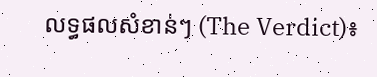លទ្ធផលសំខាន់ៗ (The Verdict)៖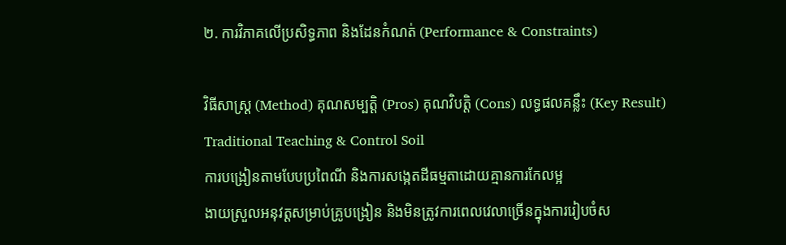២. ការវិភាគលើប្រសិទ្ធភាព និងដែនកំណត់ (Performance & Constraints)

វិធីសាស្ត្រ (Method) គុណសម្បត្តិ (Pros) គុណវិបត្តិ (Cons) លទ្ធផលគន្លឹះ (Key Result)
Traditional Teaching & Control Soil
ការបង្រៀនតាមបែបប្រពៃណី និងការសង្កេតដីធម្មតាដោយគ្មានការកែលម្អ
ងាយស្រួលអនុវត្តសម្រាប់គ្រូបង្រៀន និងមិនត្រូវការពេលវេលាច្រើនក្នុងការរៀបចំស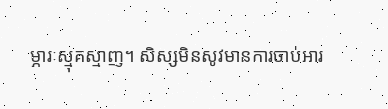ម្ភារៈស្មុគស្មាញ។ សិស្សមិនសូវមានការចាប់អារ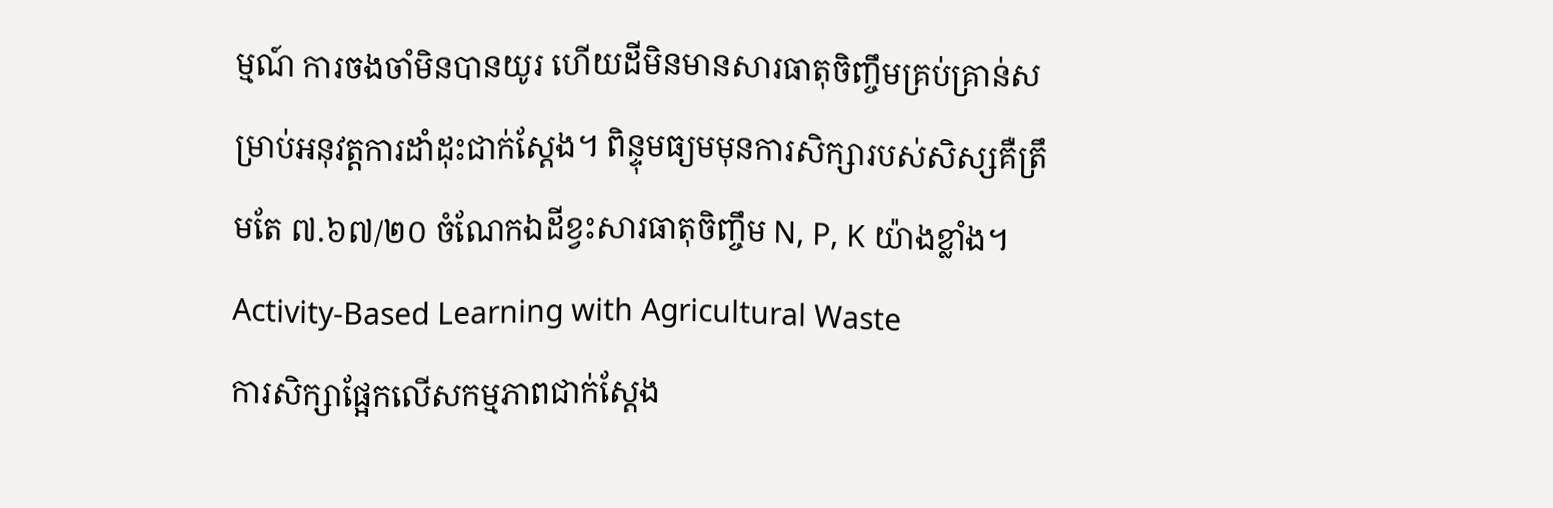ម្មណ៍ ការចងចាំមិនបានយូរ ហើយដីមិនមានសារធាតុចិញ្ចឹមគ្រប់គ្រាន់សម្រាប់អនុវត្តការដាំដុះជាក់ស្តែង។ ពិន្ទុមធ្យមមុនការសិក្សារបស់សិស្សគឺត្រឹមតែ ៧.៦៧/២០ ចំណែកឯដីខ្វះសារធាតុចិញ្ចឹម N, P, K យ៉ាងខ្លាំង។
Activity-Based Learning with Agricultural Waste
ការសិក្សាផ្អែកលើសកម្មភាពជាក់ស្តែង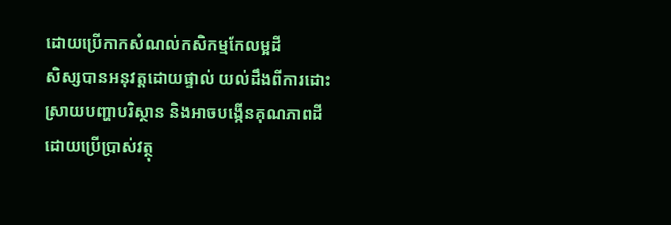ដោយប្រើកាកសំណល់កសិកម្មកែលម្អដី
សិស្សបានអនុវត្តដោយផ្ទាល់ យល់ដឹងពីការដោះស្រាយបញ្ហាបរិស្ថាន និងអាចបង្កើនគុណភាពដីដោយប្រើប្រាស់វត្ថុ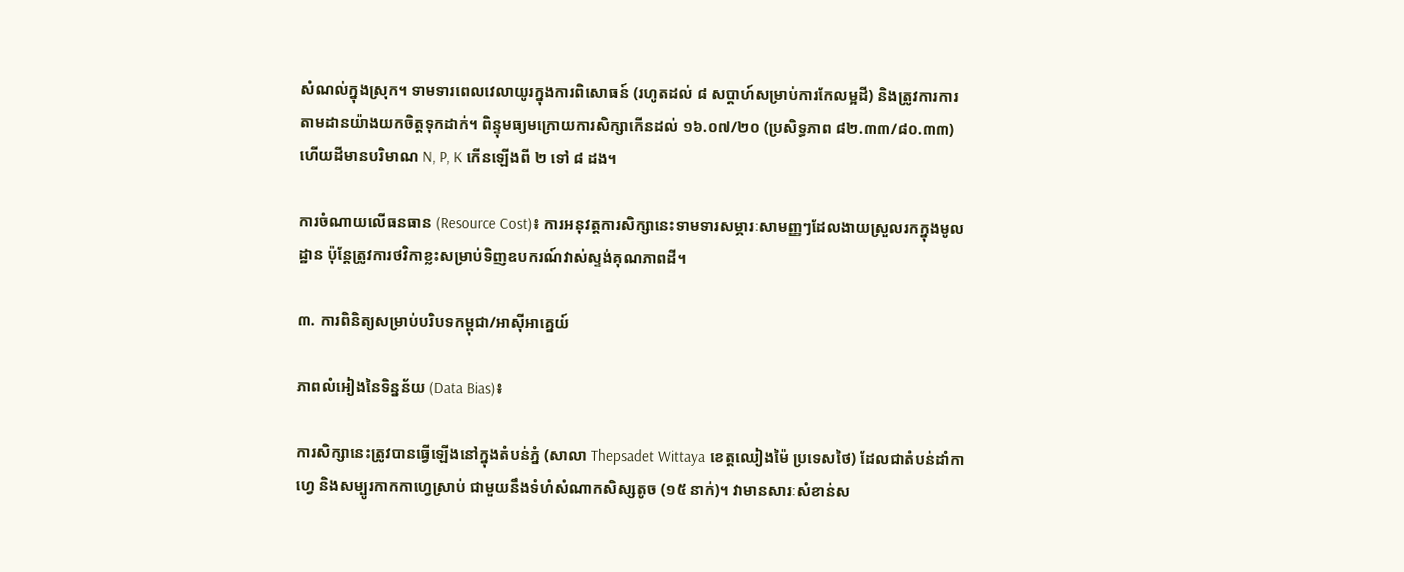សំណល់ក្នុងស្រុក។ ទាមទារពេលវេលាយូរក្នុងការពិសោធន៍ (រហូតដល់ ៨ សប្តាហ៍សម្រាប់ការកែលម្អដី) និងត្រូវការការតាមដានយ៉ាងយកចិត្តទុកដាក់។ ពិន្ទុមធ្យមក្រោយការសិក្សាកើនដល់ ១៦.០៧/២០ (ប្រសិទ្ធភាព ៨២.៣៣/៨០.៣៣) ហើយដីមានបរិមាណ N, P, K កើនឡើងពី ២ ទៅ ៨ ដង។

ការចំណាយលើធនធាន (Resource Cost)៖ ការអនុវត្តការសិក្សានេះទាមទារសម្ភារៈសាមញ្ញៗដែលងាយស្រួលរកក្នុងមូលដ្ឋាន ប៉ុន្តែត្រូវការថវិកាខ្លះសម្រាប់ទិញឧបករណ៍វាស់ស្ទង់គុណភាពដី។

៣. ការពិនិត្យសម្រាប់បរិបទកម្ពុជា/អាស៊ីអាគ្នេយ៍

ភាពលំអៀងនៃទិន្នន័យ (Data Bias)៖

ការសិក្សានេះត្រូវបានធ្វើឡើងនៅក្នុងតំបន់ភ្នំ (សាលា Thepsadet Wittaya ខេត្តឈៀងម៉ៃ ប្រទេសថៃ) ដែលជាតំបន់ដាំកាហ្វេ និងសម្បូរកាកកាហ្វេស្រាប់ ជាមួយនឹងទំហំសំណាកសិស្សតូច (១៥ នាក់)។ វាមានសារៈសំខាន់ស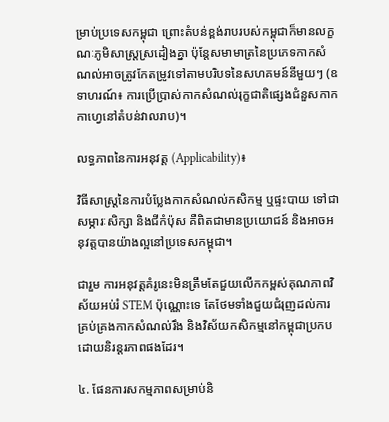ម្រាប់ប្រទេសកម្ពុជា ព្រោះតំបន់ខ្ពង់រាបរបស់កម្ពុជាក៏មានលក្ខណៈភូមិសាស្ត្រស្រដៀងគ្នា ប៉ុន្តែសមាមាត្រនៃប្រភេទកាកសំណល់អាចត្រូវកែតម្រូវទៅតាមបរិបទនៃសហគមន៍នីមួយៗ (ឧទាហរណ៍៖ ការប្រើប្រាស់កាកសំណល់រុក្ខជាតិផ្សេងជំនួសកាកកាហ្វេនៅតំបន់វាលរាប)។

លទ្ធភាពនៃការអនុវត្ត (Applicability)៖

វិធីសាស្ត្រនៃការបំប្លែងកាកសំណល់កសិកម្ម ឬផ្ទះបាយ ទៅជាសម្ភារៈសិក្សា និងជីកំប៉ុស គឺពិតជាមានប្រយោជន៍ និងអាចអនុវត្តបានយ៉ាងល្អនៅប្រទេសកម្ពុជា។

ជារួម ការអនុវត្តគំរូនេះមិនត្រឹមតែជួយលើកកម្ពស់គុណភាពវិស័យអប់រំ STEM ប៉ុណ្ណោះទេ តែថែមទាំងជួយជំរុញដល់ការគ្រប់គ្រងកាកសំណល់រឹង និងវិស័យកសិកម្មនៅកម្ពុជាប្រកបដោយនិរន្តរភាពផងដែរ។

៤. ផែនការសកម្មភាពសម្រាប់និ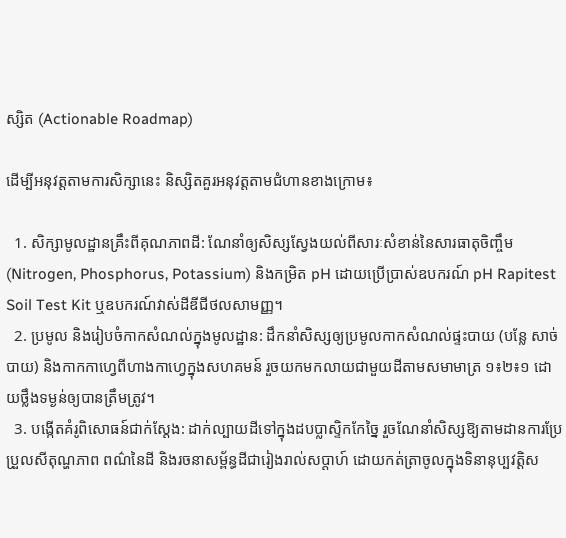ស្សិត (Actionable Roadmap)

ដើម្បីអនុវត្តតាមការសិក្សានេះ និស្សិតគួរអនុវត្តតាមជំហានខាងក្រោម៖

  1. សិក្សាមូលដ្ឋានគ្រឹះពីគុណភាពដី: ណែនាំឲ្យសិស្សស្វែងយល់ពីសារៈសំខាន់នៃសារធាតុចិញ្ចឹម (Nitrogen, Phosphorus, Potassium) និងកម្រិត pH ដោយប្រើប្រាស់ឧបករណ៍ pH Rapitest Soil Test Kit ឬឧបករណ៍វាស់ដីឌីជីថលសាមញ្ញ។
  2. ប្រមូល និងរៀបចំកាកសំណល់ក្នុងមូលដ្ឋាន: ដឹកនាំសិស្សឲ្យប្រមូលកាកសំណល់ផ្ទះបាយ (បន្លែ សាច់ បាយ) និងកាកកាហ្វេពីហាងកាហ្វេក្នុងសហគមន៍ រួចយកមកលាយជាមួយដីតាមសមាមាត្រ ១៖២៖១ ដោយថ្លឹងទម្ងន់ឲ្យបានត្រឹមត្រូវ។
  3. បង្កើតគំរូពិសោធន៍ជាក់ស្តែង: ដាក់ល្បាយដីទៅក្នុងដបប្លាស្ទិកកែច្នៃ រួចណែនាំសិស្សឱ្យតាមដានការប្រែប្រួលសីតុណ្ហភាព ពណ៌នៃដី និងរចនាសម្ព័ន្ធដីជារៀងរាល់សប្តាហ៍ ដោយកត់ត្រាចូលក្នុងទិនានុប្បវត្តិស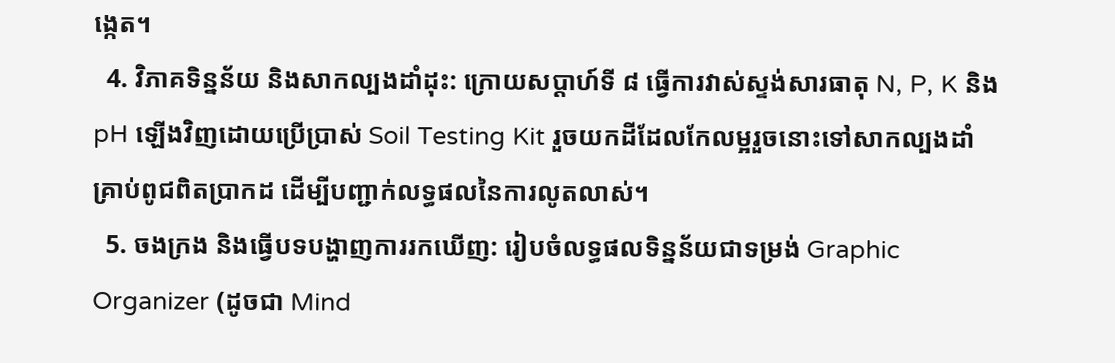ង្កេត។
  4. វិភាគទិន្នន័យ និងសាកល្បងដាំដុះ: ក្រោយសប្តាហ៍ទី ៨ ធ្វើការវាស់ស្ទង់សារធាតុ N, P, K និង pH ឡើងវិញដោយប្រើប្រាស់ Soil Testing Kit រួចយកដីដែលកែលម្អរួចនោះទៅសាកល្បងដាំគ្រាប់ពូជពិតប្រាកដ ដើម្បីបញ្ជាក់លទ្ធផលនៃការលូតលាស់។
  5. ចងក្រង និងធ្វើបទបង្ហាញការរកឃើញ: រៀបចំលទ្ធផលទិន្នន័យជាទម្រង់ Graphic Organizer (ដូចជា Mind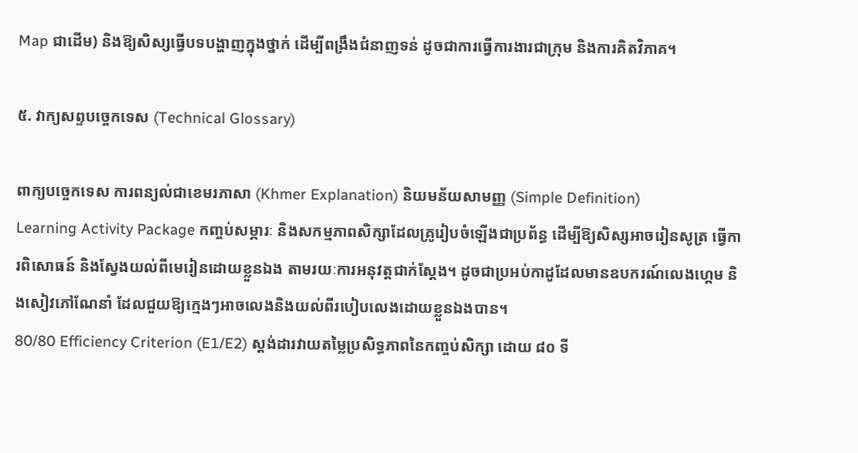Map ជាដើម) និងឱ្យសិស្សធ្វើបទបង្ហាញក្នុងថ្នាក់ ដើម្បីពង្រឹងជំនាញទន់ ដូចជាការធ្វើការងារជាក្រុម និងការគិតវិភាគ។

៥. វាក្យសព្ទបច្ចេកទេស (Technical Glossary)

ពាក្យបច្ចេកទេស ការពន្យល់ជាខេមរភាសា (Khmer Explanation) និយមន័យសាមញ្ញ (Simple Definition)
Learning Activity Package កញ្ចប់សម្ភារៈ និងសកម្មភាពសិក្សាដែលគ្រូរៀបចំឡើងជាប្រព័ន្ធ ដើម្បីឱ្យសិស្សអាចរៀនសូត្រ ធ្វើការពិសោធន៍ និងស្វែងយល់ពីមេរៀនដោយខ្លួនឯង តាមរយៈការអនុវត្តជាក់ស្ដែង។ ដូចជាប្រអប់កាដូដែលមានឧបករណ៍លេងហ្គេម និងសៀវភៅណែនាំ ដែលជួយឱ្យក្មេងៗអាចលេងនិងយល់ពីរបៀបលេងដោយខ្លួនឯងបាន។
80/80 Efficiency Criterion (E1/E2) ស្តង់ដារវាយតម្លៃប្រសិទ្ធភាពនៃកញ្ចប់សិក្សា ដោយ ៨០ ទី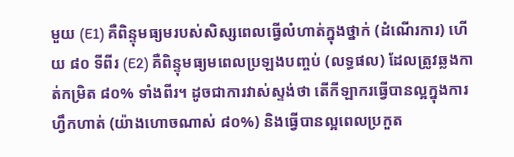មួយ (E1) គឺពិន្ទុមធ្យមរបស់សិស្សពេលធ្វើលំហាត់ក្នុងថ្នាក់ (ដំណើរការ) ហើយ ៨០ ទីពីរ (E2) គឺពិន្ទុមធ្យមពេលប្រឡងបញ្ចប់ (លទ្ធផល) ដែលត្រូវឆ្លងកាត់កម្រិត ៨០% ទាំងពីរ។ ដូចជាការវាស់ស្ទង់ថា តើកីឡាករធ្វើបានល្អក្នុងការហ្វឹកហាត់ (យ៉ាងហោចណាស់ ៨០%) និងធ្វើបានល្អពេលប្រកួត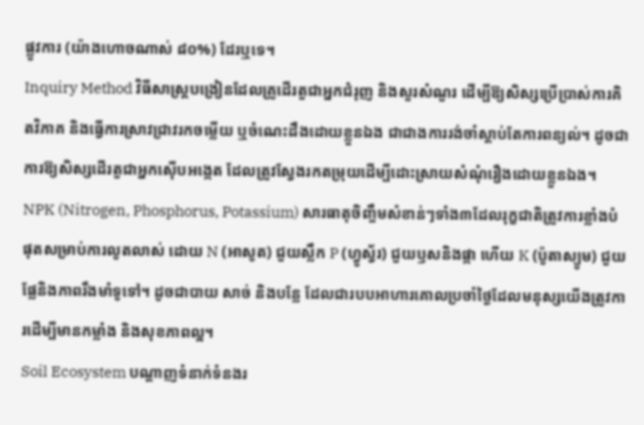ផ្លូវការ (យ៉ាងហោចណាស់ ៨០%) ដែរឬទេ។
Inquiry Method វិធីសាស្ត្របង្រៀនដែលគ្រូដើរតួជាអ្នកជំរុញ និងសួរសំណួរ ដើម្បីឱ្យសិស្សប្រើប្រាស់ការគិតវិភាគ និងធ្វើការស្រាវជ្រាវរកចម្លើយ ឬចំណេះដឹងដោយខ្លួនឯង ជាជាងការរង់ចាំស្ដាប់តែការពន្យល់។ ដូចជាការឱ្យសិស្សដើរតួជាអ្នកស៊ើបអង្កេត ដែលត្រូវស្វែងរកតម្រុយដើម្បីដោះស្រាយសំណុំរឿងដោយខ្លួនឯង។
NPK (Nitrogen, Phosphorus, Potassium) សារធាតុចិញ្ចឹមសំខាន់ៗទាំង៣ដែលរុក្ខជាតិត្រូវការខ្លាំងបំផុតសម្រាប់ការលូតលាស់ ដោយ N (អាសូត) ជួយស្លឹក P (ហ្វូស្វ័រ) ជួយឫសនិងផ្កា ហើយ K (ប៉ូតាស្យូម) ជួយផ្លែនិងភាពរឹងមាំទូទៅ។ ដូចជាបាយ សាច់ និងបន្លែ ដែលជារបបអាហារគោលប្រចាំថ្ងៃដែលមនុស្សយើងត្រូវការដើម្បីមានកម្លាំង និងសុខភាពល្អ។
Soil Ecosystem បណ្ដាញទំនាក់ទំនងរ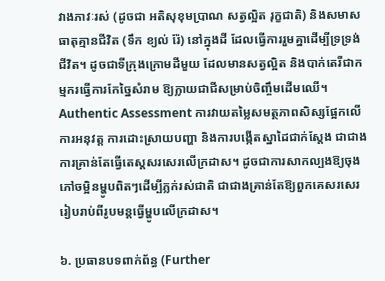វាងភាវៈរស់ (ដូចជា អតិសុខុមប្រាណ សត្វល្អិត រុក្ខជាតិ) និងសមាសធាតុគ្មានជីវិត (ទឹក ខ្យល់ រ៉ែ) នៅក្នុងដី ដែលធ្វើការរួមគ្នាដើម្បីទ្រទ្រង់ជីវិត។ ដូចជាទីក្រុងក្រោមដីមួយ ដែលមានសត្វល្អិត និងបាក់តេរីជាកម្មករធ្វើការកែច្នៃសំរាម ឱ្យក្លាយជាជីសម្រាប់ចិញ្ចឹមដើមឈើ។
Authentic Assessment ការវាយតម្លៃសមត្ថភាពសិស្សផ្អែកលើការអនុវត្ត ការដោះស្រាយបញ្ហា និងការបង្កើតស្នាដៃជាក់ស្តែង ជាជាងការគ្រាន់តែធ្វើតេស្តសរសេរលើក្រដាស។ ដូចជាការសាកល្បងឱ្យចុងភៅចម្អិនម្ហូបពិតៗដើម្បីភ្លក់រស់ជាតិ ជាជាងគ្រាន់តែឱ្យពួកគេសរសេររៀបរាប់ពីរូបមន្តធ្វើម្ហូបលើក្រដាស។

៦. ប្រធានបទពាក់ព័ន្ធ (Further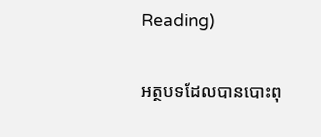Reading)

អត្ថបទដែលបានបោះពុ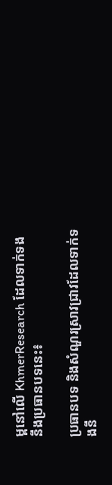ម្ពនៅលើ KhmerResearch ដែលទាក់ទងនឹងប្រធានបទនេះ៖

ប្រធានបទ និងសំណួរស្រាវជ្រាវដែលទាក់ទងនឹ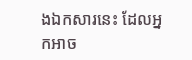ងឯកសារនេះ ដែលអ្នកអាច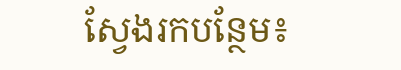ស្វែងរកបន្ថែម៖